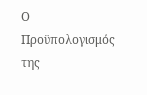Ο Προϋπολογισμός της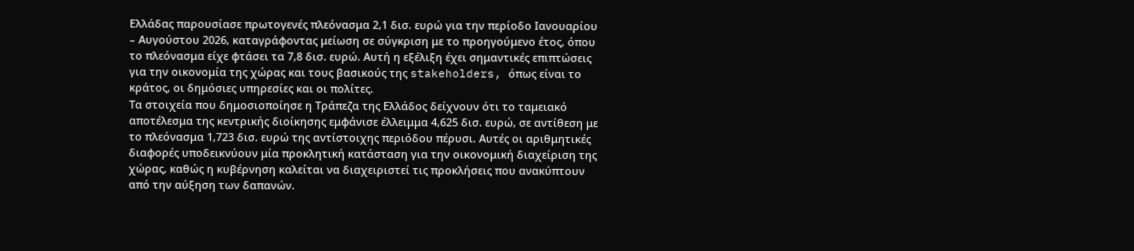Ελλάδας παρουσίασε πρωτογενές πλεόνασμα 2,1 δισ. ευρώ για την περίοδο Ιανουαρίου – Αυγούστου 2026, καταγράφοντας μείωση σε σύγκριση με το προηγούμενο έτος, όπου το πλεόνασμα είχε φτάσει τα 7,8 δισ. ευρώ. Αυτή η εξέλιξη έχει σημαντικές επιπτώσεις για την οικονομία της χώρας και τους βασικούς της stakeholders, όπως είναι το κράτος, οι δημόσιες υπηρεσίες και οι πολίτες.
Τα στοιχεία που δημοσιοποίησε η Τράπεζα της Ελλάδος δείχνουν ότι το ταμειακό αποτέλεσμα της κεντρικής διοίκησης εμφάνισε έλλειμμα 4,625 δισ. ευρώ, σε αντίθεση με το πλεόνασμα 1,723 δισ. ευρώ της αντίστοιχης περιόδου πέρυσι. Αυτές οι αριθμητικές διαφορές υποδεικνύουν μία προκλητική κατάσταση για την οικονομική διαχείριση της χώρας, καθώς η κυβέρνηση καλείται να διαχειριστεί τις προκλήσεις που ανακύπτουν από την αύξηση των δαπανών.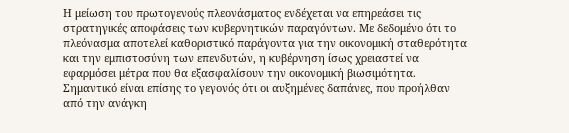Η μείωση του πρωτογενούς πλεονάσματος ενδέχεται να επηρεάσει τις στρατηγικές αποφάσεις των κυβερνητικών παραγόντων. Με δεδομένο ότι το πλεόνασμα αποτελεί καθοριστικό παράγοντα για την οικονομική σταθερότητα και την εμπιστοσύνη των επενδυτών, η κυβέρνηση ίσως χρειαστεί να εφαρμόσει μέτρα που θα εξασφαλίσουν την οικονομική βιωσιμότητα.
Σημαντικό είναι επίσης το γεγονός ότι οι αυξημένες δαπάνες, που προήλθαν από την ανάγκη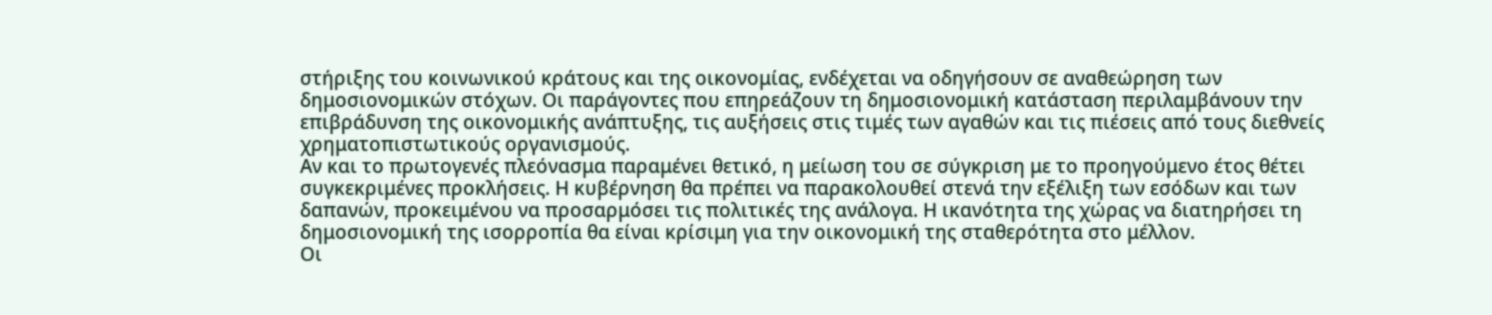στήριξης του κοινωνικού κράτους και της οικονομίας, ενδέχεται να οδηγήσουν σε αναθεώρηση των δημοσιονομικών στόχων. Οι παράγοντες που επηρεάζουν τη δημοσιονομική κατάσταση περιλαμβάνουν την επιβράδυνση της οικονομικής ανάπτυξης, τις αυξήσεις στις τιμές των αγαθών και τις πιέσεις από τους διεθνείς χρηματοπιστωτικούς οργανισμούς.
Αν και το πρωτογενές πλεόνασμα παραμένει θετικό, η μείωση του σε σύγκριση με το προηγούμενο έτος θέτει συγκεκριμένες προκλήσεις. Η κυβέρνηση θα πρέπει να παρακολουθεί στενά την εξέλιξη των εσόδων και των δαπανών, προκειμένου να προσαρμόσει τις πολιτικές της ανάλογα. Η ικανότητα της χώρας να διατηρήσει τη δημοσιονομική της ισορροπία θα είναι κρίσιμη για την οικονομική της σταθερότητα στο μέλλον.
Οι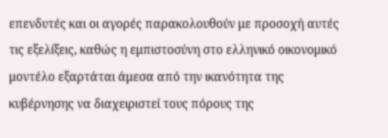επενδυτές και οι αγορές παρακολουθούν με προσοχή αυτές τις εξελίξεις, καθώς η εμπιστοσύνη στο ελληνικό οικονομικό μοντέλο εξαρτάται άμεσα από την ικανότητα της κυβέρνησης να διαχειριστεί τους πόρους της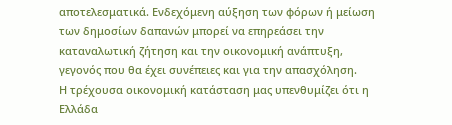αποτελεσματικά. Ενδεχόμενη αύξηση των φόρων ή μείωση των δημοσίων δαπανών μπορεί να επηρεάσει την καταναλωτική ζήτηση και την οικονομική ανάπτυξη, γεγονός που θα έχει συνέπειες και για την απασχόληση.
Η τρέχουσα οικονομική κατάσταση μας υπενθυμίζει ότι η Ελλάδα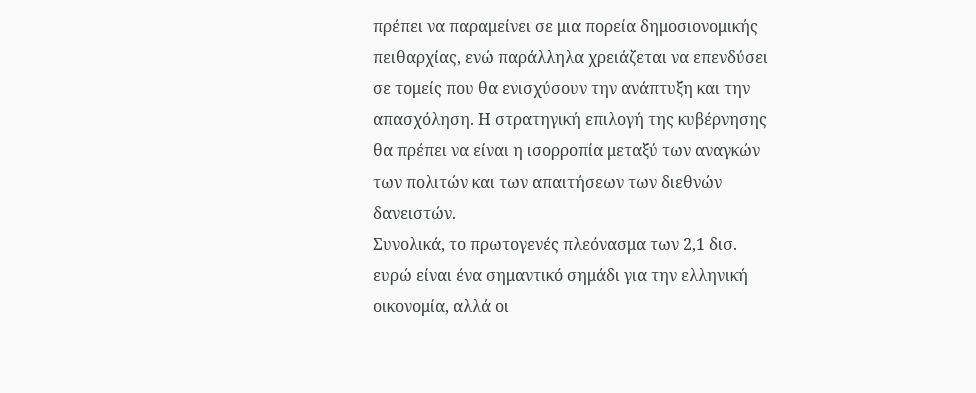πρέπει να παραμείνει σε μια πορεία δημοσιονομικής πειθαρχίας, ενώ παράλληλα χρειάζεται να επενδύσει σε τομείς που θα ενισχύσουν την ανάπτυξη και την απασχόληση. Η στρατηγική επιλογή της κυβέρνησης θα πρέπει να είναι η ισορροπία μεταξύ των αναγκών των πολιτών και των απαιτήσεων των διεθνών δανειστών.
Συνολικά, το πρωτογενές πλεόνασμα των 2,1 δισ. ευρώ είναι ένα σημαντικό σημάδι για την ελληνική οικονομία, αλλά οι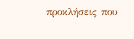προκλήσεις που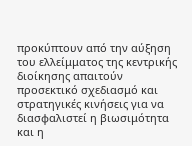προκύπτουν από την αύξηση του ελλείμματος της κεντρικής διοίκησης απαιτούν προσεκτικό σχεδιασμό και στρατηγικές κινήσεις για να διασφαλιστεί η βιωσιμότητα και η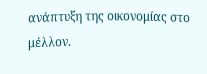ανάπτυξη της οικονομίας στο μέλλον.